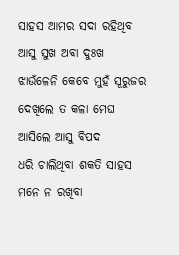ସାହସ ଆମର ସଦା ରହିଥିବ
ଆସୁ ସୁଖ ଅବା ଦୁଃଖ
ଝାଉଁଳେନି କେବେ ମୁହଁ ସୂରୁଜର
ଦେଖିଲେ ତ କଳା ମେଘ
ଆସିଲେ ଆସୁ ବିପଦ
ଧରି ଚାଲିଥିବା ଶକତି ସାହସ
ମନେ ନ ରଖିବା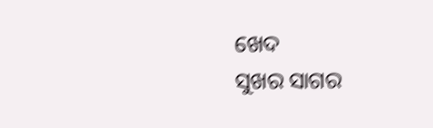ଖେଦ
ସୁଖର ସାଗର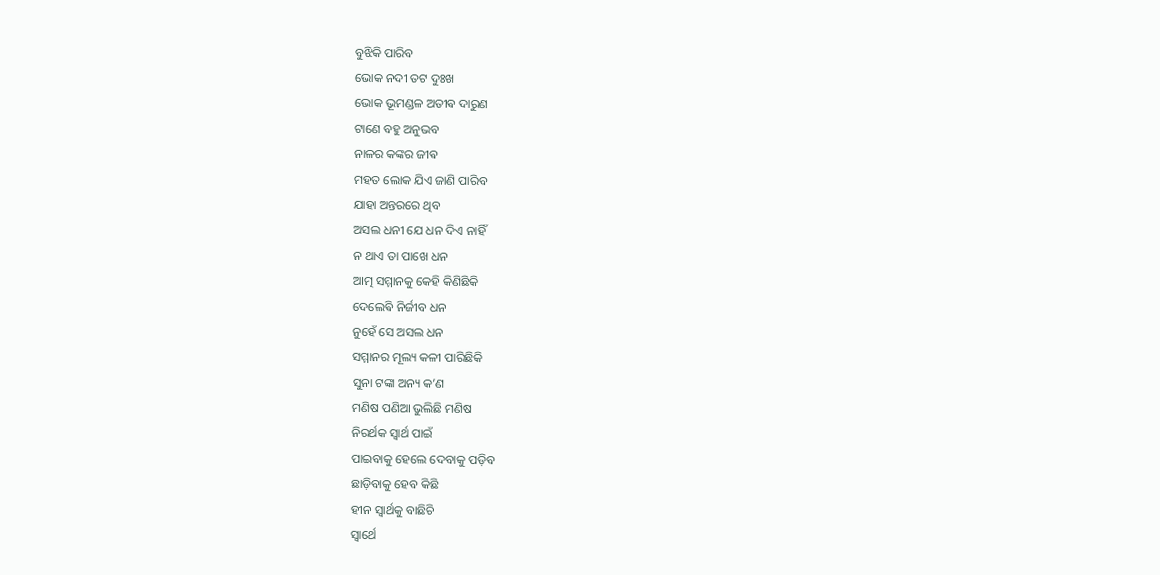ବୁଝିକି ପାରିବ
ଭୋକ ନଦୀ ତଟ ଦୁଃଖ
ଭୋକ ଭୂମଣ୍ଡଳ ଅତୀଵ ଦାରୁଣ
ଟାଣେ ବହୁ ଅନୁଭବ
ନାଳର କଙ୍କର ଜୀଵ
ମହତ ଲୋକ ଯିଏ ଜାଣି ପାରିବ
ଯାହା ଅନ୍ତରରେ ଥିବ
ଅସଲ ଧନୀ ଯେ ଧନ ଦିଏ ନାହିଁ
ନ ଥାଏ ତା ପାଖେ ଧନ
ଆତ୍ମ ସମ୍ମାନକୁ କେହି କିଣିଛିକି
ଦେଲେଵି ନିର୍ଜୀବ ଧନ
ନୁହେଁ ସେ ଅସଲ ଧନ
ସମ୍ମାନର ମୂଲ୍ୟ କଳୀ ପାରିଛିକି
ସୁନା ଟଙ୍କା ଅନ୍ୟ କ’ଣ
ମଣିଷ ପଣିଆ ଭୁଲିଛି ମଣିଷ
ନିରର୍ଥକ ସ୍ଵାର୍ଥ ପାଇଁ
ପାଇବାକୁ ହେଲେ ଦେବାକୁ ପଡ଼ିବ
ଛାଡ଼ିବାକୁ ହେବ କିଛି
ହୀନ ସ୍ୱାର୍ଥକୁ ବାଛିଚି
ସ୍ଵାର୍ଥେ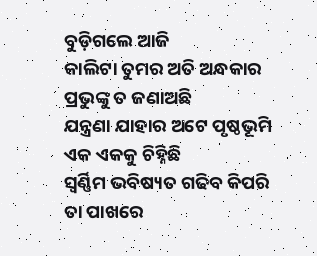ବୁଡ଼ିଗଲେ ଆଜି
କାଲିଟା ତୁମର ଅତି ଅନ୍ଧକାର
ପ୍ରଭୁଙ୍କୁ ତ ଜଣାଅଛି
ଯନ୍ତ୍ରଣା ଯାହାର ଅଟେ ପୃଷ୍ଠଭୂମି
ଏକ ଏକକୁ ଚିହ୍ନିଛି
ସ୍ଵର୍ଣ୍ଣିମ ଭବିଷ୍ୟତ ଗଢିବ କିପରି
ତା ପାଖରେ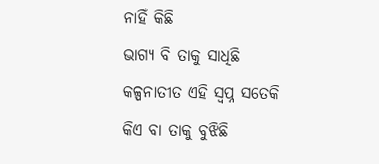ନାହିଁ କିଛି
ଭାଗ୍ୟ ବି ତାକୁ ସାଧିଛି
କଳ୍ପନାତୀତ ଏହି ସ୍ବପ୍ନ ସତେକି
କିଏ ବା ତାକୁ ବୁଝିଛି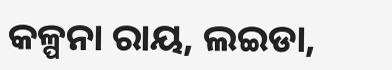କଳ୍ପନା ରାୟ, ଲଇଡା,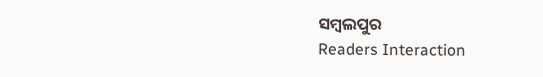ସମ୍ବଲପୁର
Readers Interaction